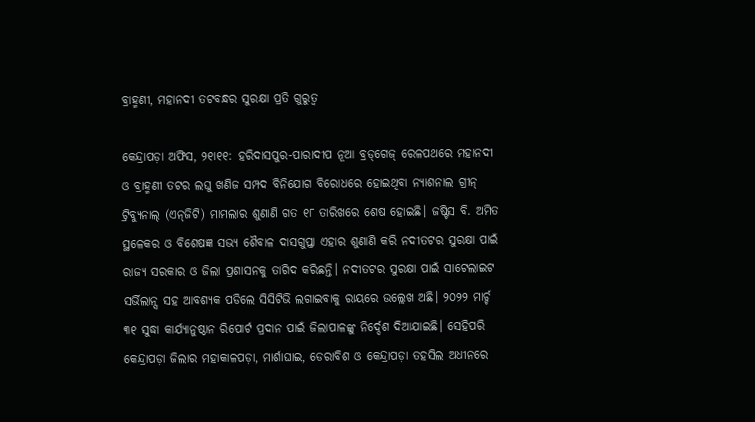ବ୍ରାହ୍ମଣୀ, ମହାନଦୀ ତଟବନ୍ଧର ସୁରକ୍ଷା ପ୍ରତି ଗୁରୁତ୍ୱ

କେନ୍ଦ୍ରାପଡ଼ା ଅଫିସ, ୨୧ା୧୧: ହରିଦାସପୁର-ପାରାଦୀପ ନୂଆ ବ୍ରଡ୍‌ଗେଜ୍‌ ରେଳପଥରେ ମହାନଦୀ ଓ ବ୍ରାହ୍ମଣୀ ତଟର ଲଘୁ ଖଣିଜ ସମ୍ପଦ ବିନିଯୋଗ ବିରୋଧରେ ହୋଇଥିବା ନ୍ୟାଶନାଲ ଗ୍ରୀନ୍‌ ଟ୍ରିବ୍ୟୁନାଲ୍‌ (ଏନ୍‌ଜିଟି) ମାମଲାର ଶୁଣାଣି ଗତ ୧୮ ତାରିଖରେ ଶେଷ ହୋଇଛି। ଜଷ୍ଟିସ ବି. ଅମିତ ସ୍ଥଳେକର ଓ ବିଶେଷଜ୍ଞ ସଭ୍ୟ ଶୈବାଳ ଦାସଗୁପ୍ତା ଏହାର ଶୁଣାଣି କରି ନଦୀତଟର ସୁରକ୍ଷା ପାଇଁ ରାଜ୍ୟ ସରକାର ଓ ଜିଲା ପ୍ରଶାସନକୁ ତାଗିଦ କରିଛନ୍ତି। ନଦୀତଟର ସୁରକ୍ଷା ପାଇଁ ସାଟେଲାଇଟ ସର୍ଭିଲାନ୍ସ ସହ ଆବଶ୍ୟକ ପଡିଲେ ସିସିଟିଭି ଲଗାଇବାକୁ ରାୟରେ ଉଲ୍ଲେଖ ଅଛି। ୨୦୨୨ ମାର୍ଚ୍ଚ ୩୧ ସୁଦ୍ଧା କାର୍ଯ୍ୟାନୁଷ୍ଠାନ ରିପୋର୍ଟ ପ୍ରଦାନ ପାଇଁ ଜିଲାପାଳଙ୍କୁ ନିର୍ଦ୍ଦେଶ ଦିଆଯାଇଛି। ସେହିପରି କେନ୍ଦ୍ରାପଡ଼ା ଜିଲାର ମହାକାଳପଡ଼ା, ମାର୍ଶାଘାଇ, ଡେରାବିଶ ଓ କେନ୍ଦ୍ରାପଡ଼ା ତହସିଲ ଅଧୀନରେ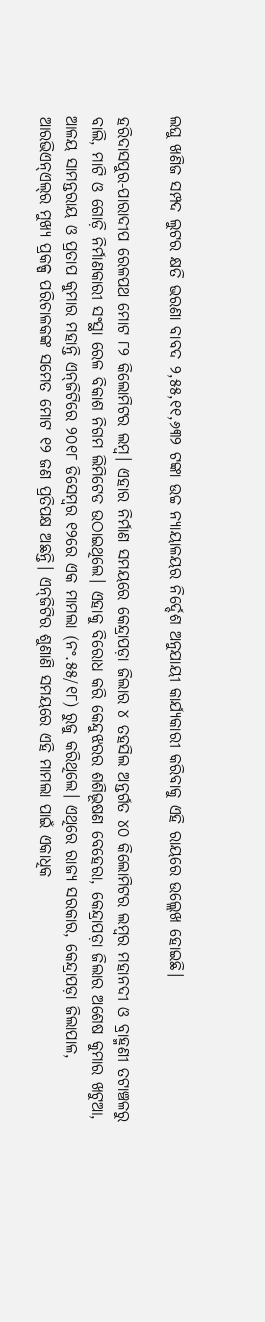ଲଘୁ ଖଣିଜ ସମ୍ପଦ ଲୁଟର କ୍ଷତି ଭରଣା ବାବଦ ୨,୫୫,୧୧,୬୩୨ ଟଙ୍କା ଉଚ୍ଚ ନ୍ୟାୟାଳୟର ନିର୍ଦ୍ଦେଶ ଅନୁଯାୟୀ କାର୍ଯ୍ୟକାରୀ କରିବାକୁ ଏହି ରାୟରେ ଉଲ୍ଲେଖ ହୋଇଛି।

ହରିଦାସପୁର-ପାରାଦୀପ ରେଳପଥ ମୋଟ ୮୨ କିଲୋମିଟର ଲମ୍ବ। ଏହାର ନିର୍ମାଣ ସମୟରେ କେନ୍ଦ୍ରାପଡ଼ା ଜିଲାର ୪ ତହସିଲ ଅନ୍ତର୍ଗତ ୪୦ କିଲୋମିଟର ଲମ୍ବର ମହାନଦୀ ଓ ବ୍ରାହ୍ମଣୀ ତଟାଞ୍ଚଳରୁ ବାଲି, ମାଟି ଓ ଗୋଡ଼ି ନିର୍ମାଣକାରୀ ସଂସ୍ଥା ରେଳ ବିକାଶ ନିଗମ ଲିମିଟେଡ ଉଠାଇଥିଲେ। ଏହାକୁ ବିରୋଧ କରି କେନ୍ଦୁଝରର ଶଶିଭୂଷଣ ବେହେରା, କେନ୍ଦ୍ରାପଡ଼ା ଜିଲାର ଅଶେଷ କୁମାର ଖଟୁଆ, ଆଳୟ ସାମନ୍ତରାୟ ଓ ପ୍ରତାପ କୁମାର ମହାନ୍ତି ଏନ୍‌ଜିଟିରେ ୨୦୧୮ ଡିସେମ୍ବର ୧୨ରେ ଏକ ମାମଲା (ନଂ.୫୫/୧୮) ରୁଜୁ କରିଥିଲେ। ଏଥିରେ ରାଜ୍ୟ ସରକାର, କେନ୍ଦ୍ରାପଡ଼ା ଜିଲାପାଳ, ଆରଭିଏନ୍‌ଏଲ୍‌ର ମୁଖ୍ୟ ପ୍ରକଳ୍ପ ପରିଚାଳକଙ୍କ ସମେତ ମୋଟ ୧୨ ଜଣ ପ୍ରତିପକ୍ଷ ଅଛନ୍ତି। ଏନ୍‌ଜିଟିର ଶୁଣାଣି ସମୟରେ ଏହି ମାମଲା ପାଇଁ ଏକାଧିକ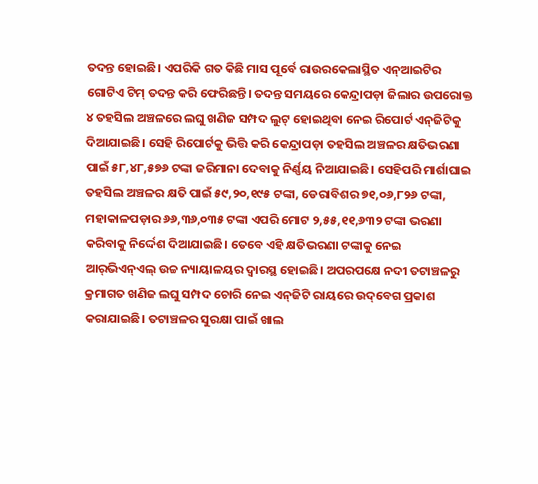ତଦନ୍ତ ହୋଇଛି। ଏପରିକି ଗତ କିଛି ମାସ ପୂର୍ବେ ରାଉରକେଲାସ୍ଥିତ ଏନ୍‌ଆଇଟିର ଗୋଟିଏ ଟିମ୍‌ ତଦନ୍ତ କରି ଫେରିଛନ୍ତି। ତଦନ୍ତ ସମୟରେ କେନ୍ଦ୍ରାପଡ଼ା ଜିଲାର ଉପରୋକ୍ତ ୪ ତହସିଲ ଅଞ୍ଚଳରେ ଲଘୁ ଖଣିଜ ସମ୍ପଦ ଲୁଟ୍‌ ହୋଇଥିବା ନେଇ ରିପୋର୍ଟ ଏନ୍‌ଜିଟିକୁ ଦିଆଯାଇଛି। ସେହି ରିପୋର୍ଟକୁ ଭିତ୍ତି କରି କେନ୍ଦ୍ରାପଡ଼ା ତହସିଲ ଅଞ୍ଚଳର କ୍ଷତିଭରଣା ପାଇଁ ୫୮,୪୮,୫୭୬ ଟଙ୍କା ଜରିମାନା ଦେବାକୁ ନିର୍ଣ୍ଣୟ ନିଆଯାଇଛି। ସେହିପରି ମାର୍ଶାଘାଇ ତହସିଲ ଅଞ୍ଚଳର କ୍ଷତି ପାଇଁ ୫୯,୨୦,୧୯୫ ଟଙ୍କା, ଡେରାବିଶର ୭୧,୦୬,୮୨୬ ଟଙ୍କା, ମହାକାଳପଡ଼ାର ୬୬,୩୬,୦୩୫ ଟଙ୍କା ଏପରି ମୋଟ ୨,୫୫,୧୧,୬୩୨ ଟଙ୍କା ଭରଣା କରିବାକୁ ନିର୍ଦ୍ଦେଶ ଦିଆଯାଇଛି। ତେବେ ଏହି କ୍ଷତିଭରଣା ଟଙ୍କାକୁ ନେଇ ଆର୍‌ଭିଏନ୍‌ଏଲ୍‌ ଉଚ୍ଚ ନ୍ୟାୟାଳୟର ଦ୍ୱାରସ୍ଥ ହୋଇଛି। ଅପରପକ୍ଷେ ନଦୀ ତଟାଞ୍ଚଳରୁ କ୍ରମାଗତ ଖଣିଜ ଲଘୁ ସମ୍ପଦ ଚୋରି ନେଇ ଏନ୍‌ଜିଟି ରାୟରେ ଉଦ୍‌ବେଗ ପ୍ରକାଶ କରାଯାଇଛି। ତଟାଞ୍ଚଳର ସୁରକ୍ଷା ପାଇଁ ଖାଲ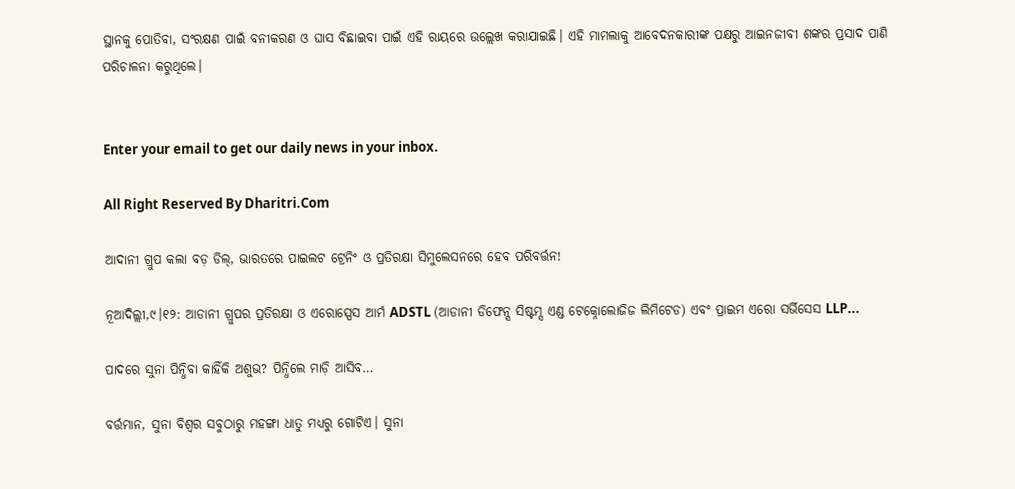ସ୍ଥାନକୁ ପୋତିବା, ସଂରକ୍ଷଣ ପାଇଁ ବନୀକରଣ ଓ ଘାସ ବିଛାଇବା ପାଇଁ ଏହି ରାୟରେ ଉଲ୍ଲେଖ କରାଯାଇଛି। ଏହି ମାମଲାକୁ ଆବେଦନକାରୀଙ୍କ ପକ୍ଷରୁ ଆଇନଜୀବୀ ଶଙ୍କର ପ୍ରସାଦ ପାଣି ପରିଚାଳନା କରୁଥିଲେ।


Enter your email to get our daily news in your inbox.

All Right Reserved By Dharitri.Com

ଆଦାନୀ ଗ୍ରୁପ କଲା ବଡ଼ ଡିଲ୍‌, ଭାରତରେ ପାଇଲଟ ଟ୍ରେନିଂ ଓ ପ୍ରତିରକ୍ଷା ସିମୁଲେସନରେ ହେବ ପରିବର୍ତ୍ତନ!

ନୂଆଦିଲ୍ଲୀ,୯।୧୨: ଆଡାନୀ ଗ୍ରୁପର ପ୍ରତିରକ୍ଷା ଓ ଏରୋସ୍ପେସ ଆର୍ମ ADSTL (ଆଡାନୀ ଡିଫେନ୍ସ ସିଷ୍ଟମ୍ସ ଏଣ୍ଡ ଟେକ୍ନୋଲୋଜିଜ ଲିମିଟେଡ) ଏବଂ ପ୍ରାଇମ ଏରୋ ସର୍ଭିସେସ LLP...

ପାଦରେ ସୁନା ପିନ୍ଧିବା କାହିଁକି ଅଶୁଭ? ପିନ୍ଧିଲେ ମାଡ଼ି ଆସିବ…

ବର୍ତ୍ତମାନ, ସୁନା ବିଶ୍ୱର ସବୁଠାରୁ ମହଙ୍ଗା ଧାତୁ ମଧ୍ୟରୁ ଗୋଟିଏ। ସୁନା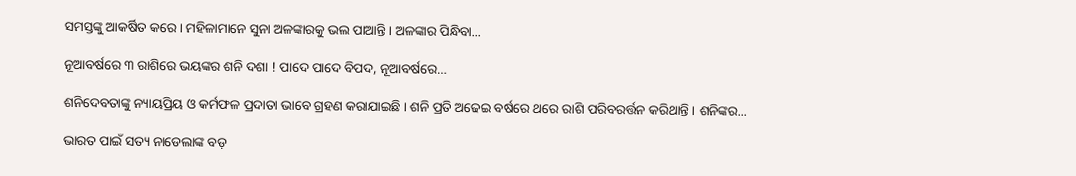ସମସ୍ତଙ୍କୁ ଆକର୍ଷିତ କରେ। ମହିଳାମାନେ ସୁନା ଅଳଙ୍କାରକୁ ଭଲ ପାଆନ୍ତି। ଅଳଙ୍କାର ପିନ୍ଧିବା...

ନୂଆବର୍ଷରେ ୩ ରାଶିରେ ଭୟଙ୍କର ଶନି ଦଶା ! ପାଦେ ପାଦେ ବିପଦ, ନୂଆବର୍ଷରେ…

ଶନିଦେବତାଙ୍କୁ ନ୍ୟାୟପ୍ରିୟ ଓ କର୍ମଫଳ ପ୍ରଦାତା ଭାବେ ଗ୍ରହଣ କରାଯାଇଛି । ଶନି ପ୍ରତି ଅଢେଇ ବର୍ଷରେ ଥରେ ରାଶି ପରିବରର୍ତ୍ତନ କରିଥାନ୍ତି । ଶନିଙ୍କର...

ଭାରତ ପାଇଁ ସତ୍ୟ ନାଡେଲାଙ୍କ ବଡ଼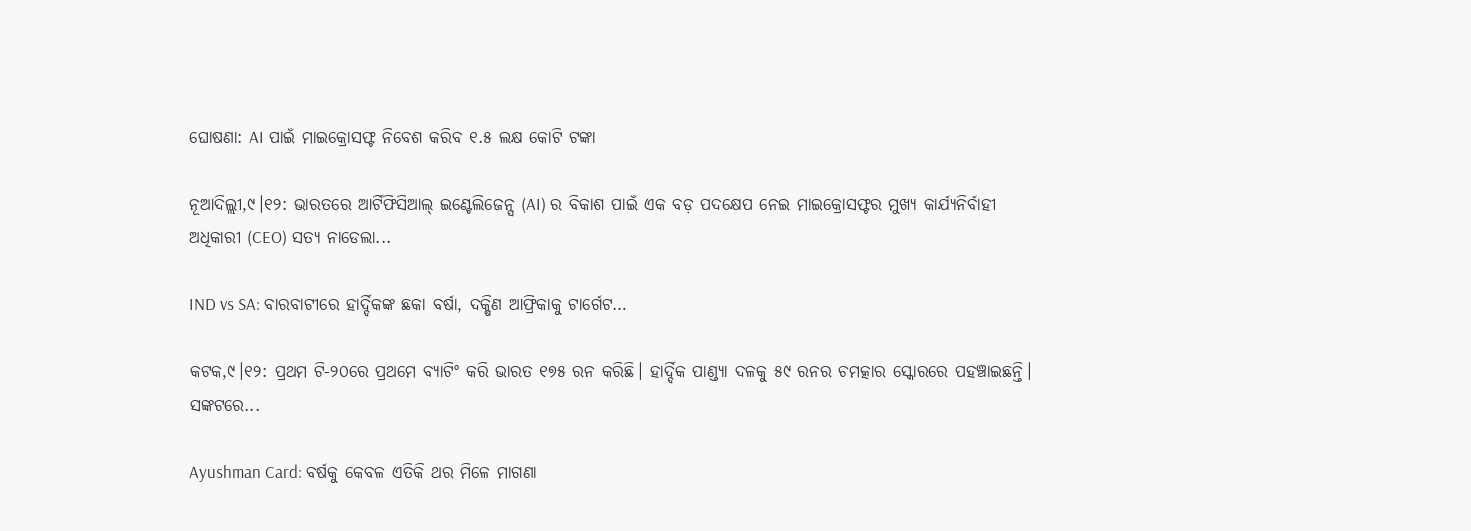ଘୋଷଣା: AI ପାଇଁ ମାଇକ୍ରୋସଫ୍ଟ ନିବେଶ କରିବ ୧.୫ ଲକ୍ଷ କୋଟି ଟଙ୍କା

ନୂଆଦିଲ୍ଲୀ,୯।୧୨: ଭାରତରେ ଆର୍ଟିଫିସିଆଲ୍ ଇଣ୍ଟେଲିଜେନ୍ସ (AI) ର ବିକାଶ ପାଇଁ ଏକ ବଡ଼ ପଦକ୍ଷେପ ନେଇ ମାଇକ୍ରୋସଫ୍ଟର ମୁଖ୍ୟ କାର୍ଯ୍ୟନିର୍ବାହୀ ଅଧିକାରୀ (CEO) ସତ୍ୟ ନାଡେଲା...

IND vs SA: ବାରବାଟୀରେ ହାର୍ଦ୍ଦିକଙ୍କ ଛକା ବର୍ଷା, ଦକ୍ଷିଣ ଆଫ୍ରିକାକୁ ଟାର୍ଗେଟ…

କଟକ,୯।୧୨: ପ୍ରଥମ ଟି-୨୦ରେ ପ୍ରଥମେ ବ୍ୟାଟିଂ କରି ଭାରତ ୧୭୫ ରନ କରିଛି। ହାର୍ଦ୍ଦିକ ପାଣ୍ଡ୍ୟା ଦଳକୁ ୫୯ ରନର ଚମତ୍କାର ସ୍କୋରରେ ପହଞ୍ଚାଇଛନ୍ତି। ସଙ୍କଟରେ...

Ayushman Card: ବର୍ଷକୁ କେବଳ ଏତିକି ଥର ମିଳେ ମାଗଣା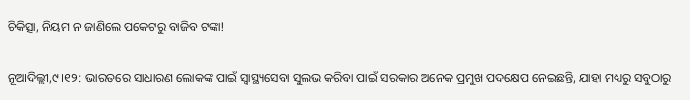ଚିକିତ୍ସା, ନିୟମ ନ ଜାଣିଲେ ପକେଟରୁ ବାଜିବ ଟଙ୍କା!

ନୂଆଦିଲ୍ଲୀ,୯।୧୨: ଭାରତରେ ସାଧାରଣ ଲୋକଙ୍କ ପାଇଁ ସ୍ୱାସ୍ଥ୍ୟସେବା ସୁଲଭ କରିବା ପାଇଁ ସରକାର ଅନେକ ପ୍ରମୁଖ ପଦକ୍ଷେପ ନେଇଛନ୍ତି, ଯାହା ମଧ୍ୟରୁ ସବୁଠାରୁ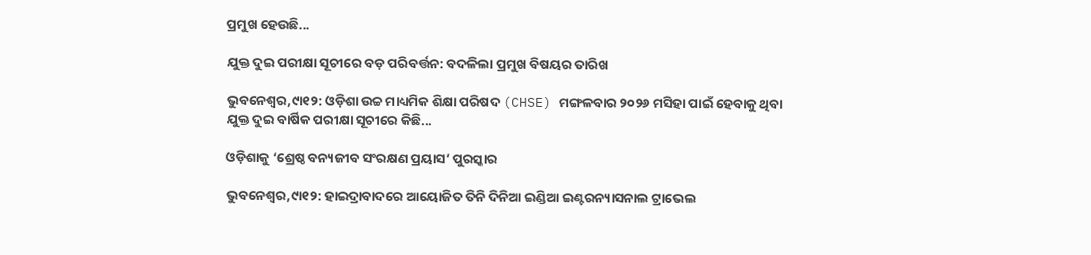ପ୍ରମୁଖ ହେଉଛି...

ଯୁକ୍ତ ଦୁଇ ପରୀକ୍ଷା ସୂଚୀରେ ବଡ଼ ପରିବର୍ତ୍ତନ: ବଦଳିଲା ପ୍ରମୁଖ ବିଷୟର ତାରିଖ

ଭୁବନେଶ୍ୱର,୯ା୧୨: ଓଡ଼ିଶା ଉଚ୍ଚ ମାଧ୍ୟମିକ ଶିକ୍ଷା ପରିଷଦ (CHSE) ମଙ୍ଗଳବାର ୨୦୨୬ ମସିହା ପାଇଁ ହେବାକୁ ଥିବା ଯୁକ୍ତ ଦୁଇ ବାର୍ଷିକ ପରୀକ୍ଷା ସୂଚୀରେ କିଛି...

ଓଡ଼ିଶାକୁ ‘ଶ୍ରେଷ୍ଠ ବନ୍ୟଜୀବ ସଂରକ୍ଷଣ ପ୍ରୟାସ’ ପୁରସ୍କାର

ଭୁବନେଶ୍ୱର,୯ା୧୨: ହାଇଦ୍ରାବାଦରେ ଆୟୋଜିତ ତିନି ଦିନିଆ ଇଣ୍ଡିଆ ଇଣ୍ଟରନ୍ୟାସନାଲ ଟ୍ରାଭେଲ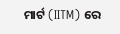ମାର୍ଟ (IITM) ରେ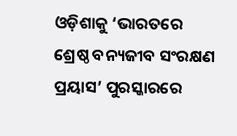ଓଡ଼ିଶାକୁ ‘ଭାରତରେ ଶ୍ରେଷ୍ଠ ବନ୍ୟଜୀବ ସଂରକ୍ଷଣ ପ୍ରୟାସ’ ପୁରସ୍କାରରେ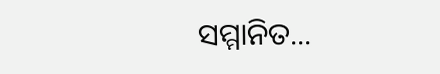ସମ୍ମାନିତ...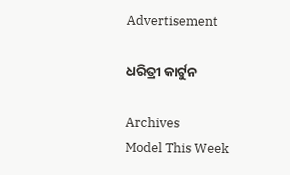Advertisement

ଧରିତ୍ରୀ କାର୍ଟୁନ

Archives
Model This Week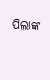ପିଲାଙ୍କ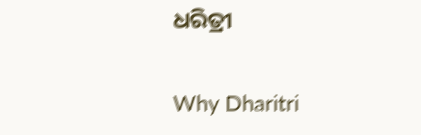ଧରିତ୍ରୀ

Why Dharitri